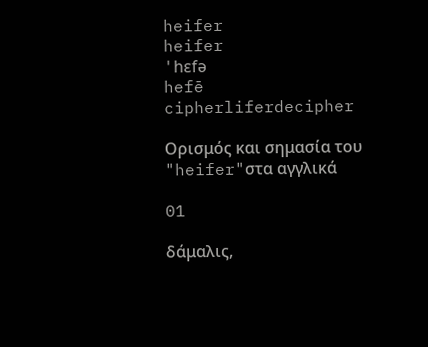heifer
heifer
'hɛfə
hefē
cipherliferdecipher

Ορισμός και σημασία του "heifer"στα αγγλικά

01

δάμαλις,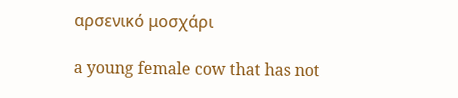αρσενικό μοσχάρι

a young female cow that has not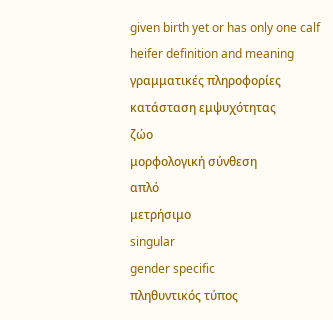given birth yet or has only one calf
heifer definition and meaning
γραμματικές πληροφορίες
κατάσταση εμψυχότητας
ζώο
μορφολογική σύνθεση
απλό
μετρήσιμο
singular
gender specific
πληθυντικός τύπος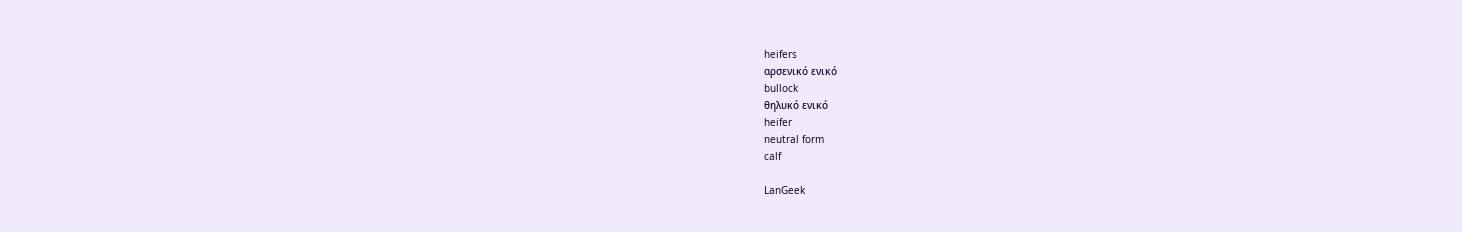heifers
αρσενικό ενικό
bullock
θηλυκό ενικό
heifer
neutral form
calf

LanGeek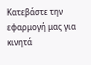Κατεβάστε την εφαρμογή μας για κινητά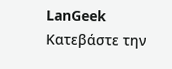LanGeek
Κατεβάστε την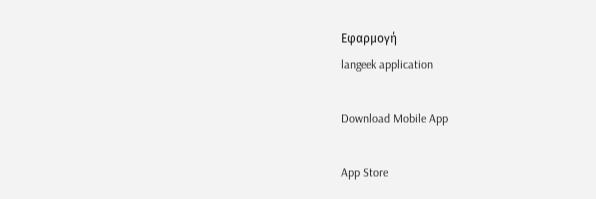Εφαρμογή
langeek application

Download Mobile App

App Store